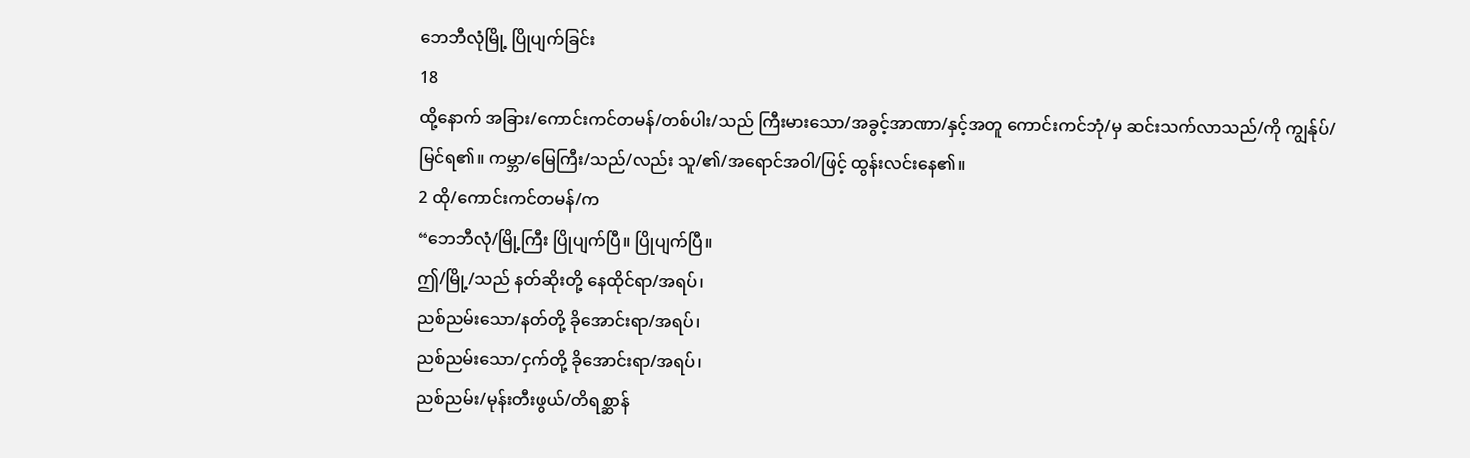ဘေဘီလုံမြို့ ပြိုပျက်ခြင်း
18
ထို့နောက် အခြား/ကောင်းကင်တမန်/တစ်ပါး/သည် ကြီးမားသော/အခွင့်အာဏာ/နှင့်အတူ ကောင်းကင်ဘုံ/မှ ဆင်းသက်လာသည်/ကို ကျွန်ုပ်/မြင်ရ၏။ ကမ္ဘာ/မြေကြီး/သည်/လည်း သူ/၏/အရောင်အဝါ/ဖြင့် ထွန်းလင်းနေ၏။
2 ထို/ကောင်းကင်တမန်/က
“ဘေဘီလုံ/မြို့ကြီး ပြိုပျက်ပြီ။ ပြိုပျက်ပြီ။
ဤ/မြို့/သည် နတ်ဆိုးတို့ နေထိုင်ရာ/အရပ်၊
ညစ်ညမ်းသော/နတ်တို့ ခိုအောင်းရာ/အရပ်၊
ညစ်ညမ်းသော/ငှက်တို့ ခိုအောင်းရာ/အရပ်၊
ညစ်ညမ်း/မုန်းတီးဖွယ်/တိရစ္ဆာန်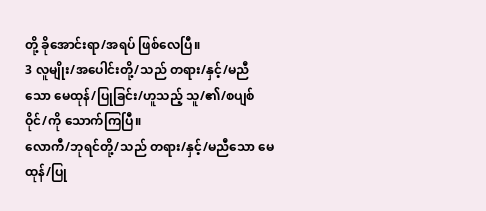တို့ ခိုအောင်းရာ/အရပ် ဖြစ်လေပြီ။
3 လူမျိုး/အပေါင်းတို့/သည် တရား/နှင့်/မညီသော မေထုန်/ပြုခြင်း/ဟူသည့် သူ/၏/စပျစ်ဝိုင်/ကို သောက်ကြပြီ။
လောကီ/ဘုရင်တို့/သည် တရား/နှင့်/မညီသော မေထုန်/ပြု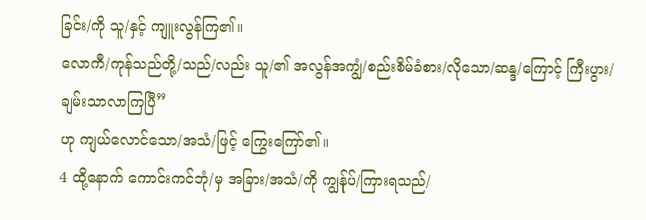ခြင်း/ကို သူ/နှင့် ကျူးလွန်ကြ၏။
လောကီ/ကုန်သည်တို့/သည်/လည်း သူ/၏ အလွန်အကျွံ/စည်းစိမ်ခံစား/လိုသော/ဆန္ဒ/ကြောင့် ကြီးပွား/ချမ်းသာလာကြပြီ”
ဟု ကျယ်လောင်သော/အသံ/ဖြင့် ကြွေးကြော်၏။
4 ထို့နောက် ကောင်းကင်ဘုံ/မှ အခြား/အသံ/ကို ကျွန်ုပ်/ကြားရသည်/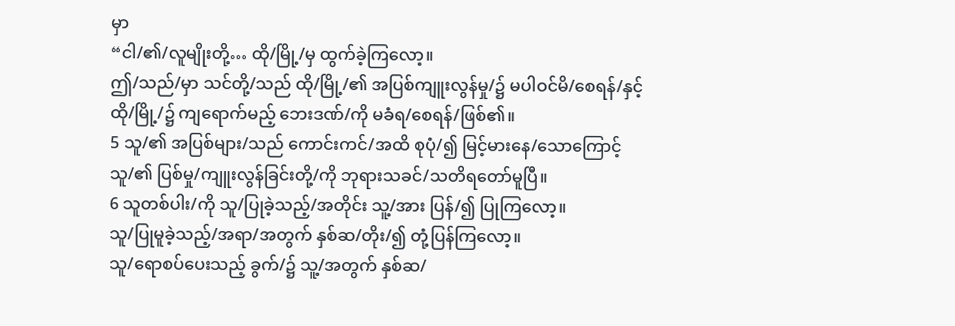မှာ
“ငါ/၏/လူမျိုးတို့… ထို/မြို့/မှ ထွက်ခဲ့ကြလော့။
ဤ/သည်/မှာ သင်တို့/သည် ထို/မြို့/၏ အပြစ်ကျူးလွန်မှု/၌ မပါဝင်မိ/စေရန်/နှင့်
ထို/မြို့/၌ ကျရောက်မည့် ဘေးဒဏ်/ကို မခံရ/စေရန်/ဖြစ်၏။
5 သူ/၏ အပြစ်များ/သည် ကောင်းကင်/အထိ စုပုံ/၍ မြင့်မားနေ/သောကြောင့်
သူ/၏ ပြစ်မှု/ကျူးလွန်ခြင်းတို့/ကို ဘုရားသခင်/သတိရတော်မူပြီ။
6 သူတစ်ပါး/ကို သူ/ပြုခဲ့သည့်/အတိုင်း သူ့/အား ပြန်/၍ ပြုကြလော့။
သူ/ပြုမူခဲ့သည့်/အရာ/အတွက် နှစ်ဆ/တိုး/၍ တုံ့ပြန်ကြလော့။
သူ/ရောစပ်ပေးသည့် ခွက်/၌ သူ့/အတွက် နှစ်ဆ/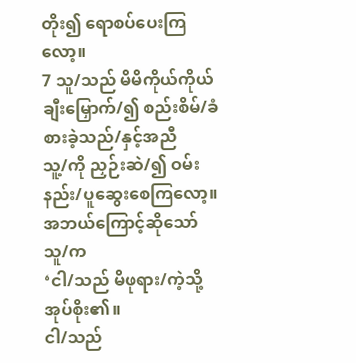တိုး၍ ရောစပ်ပေးကြလော့။
7 သူ/သည် မိမိကိုယ်ကိုယ် ချီးမြှောက်/၍ စည်းစိမ်/ခံစားခဲ့သည်/နှင့်အညီ
သူ့/ကို ညှဉ်းဆဲ/၍ ဝမ်းနည်း/ပူဆွေးစေကြလော့။
အဘယ်ကြောင့်ဆိုသော် သူ/က
‘ငါ/သည် မိဖုရား/ကဲ့သို့ အုပ်စိုး၏။
ငါ/သည်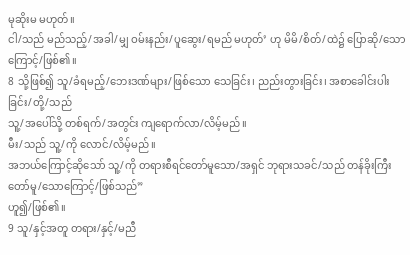မုဆိုးမ မဟုတ်။
ငါ/သည် မည်သည့်/အခါ/မျှ ဝမ်းနည်း/ပူဆွေး/ရမည် မဟုတ်’ ဟု မိမိ/စိတ်/ထဲ၌ ပြောဆို/သောကြောင့်/ဖြစ်၏။
8 သို့ဖြစ်၍ သူ/ခံရမည့်/ဘေးဒဏ်များ/ဖြစ်သော သေခြင်း၊ ညည်းတွားခြင်း၊ အစာခေါင်းပါးခြင်း/တို့/သည်
သူ့/အပေါ်သို့ တစ်ရက်/အတွင်း ကျရောက်လာ/လိမ့်မည်။
မီး/သည် သူ့/ကို လောင်/လိမ့်မည်။
အဘယ်ကြောင့်ဆိုသော် သူ့/ကို တရားစီရင်တော်မူသော/အရှင် ဘုရားသခင်/သည် တန်ခိုးကြီးတော်မူ/သောကြောင့်/ဖြစ်သည်”
ဟူ၍/ဖြစ်၏။
9 သူ/နှင့်အတူ တရား/နှင့်/မညီ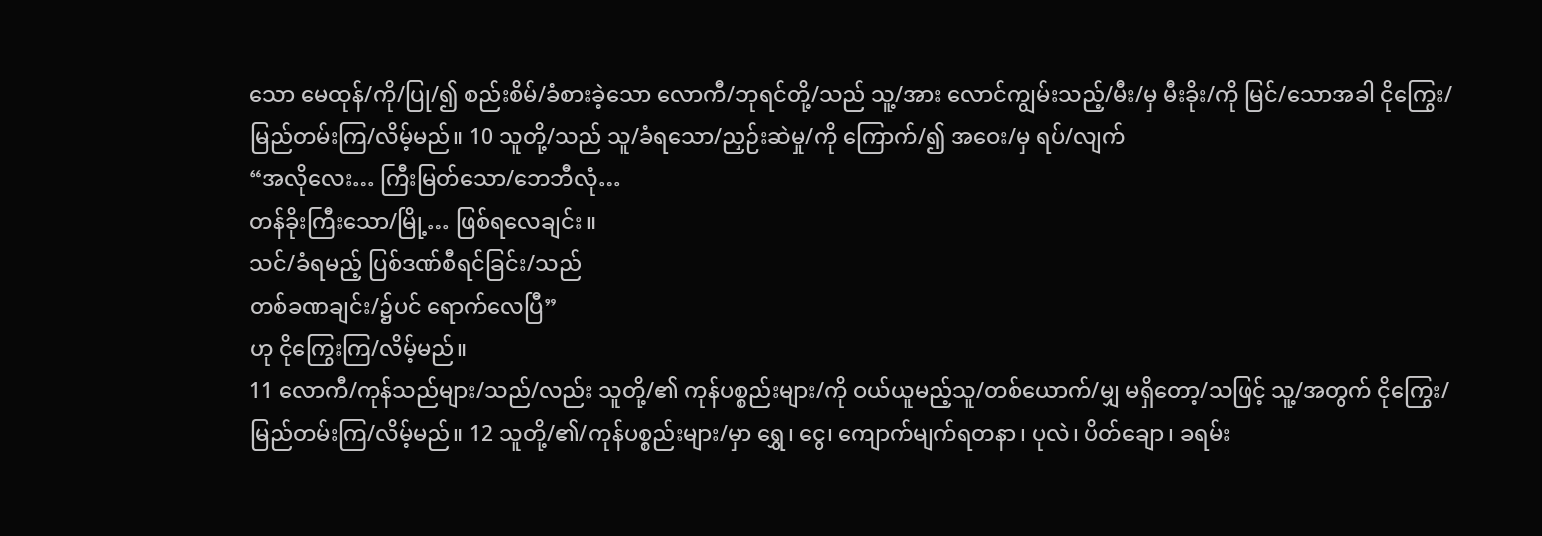သော မေထုန်/ကို/ပြု/၍ စည်းစိမ်/ခံစားခဲ့သော လောကီ/ဘုရင်တို့/သည် သူ့/အား လောင်ကျွမ်းသည့်/မီး/မှ မီးခိုး/ကို မြင်/သောအခါ ငိုကြွေး/မြည်တမ်းကြ/လိမ့်မည်။ 10 သူတို့/သည် သူ/ခံရသော/ညှဉ်းဆဲမှု/ကို ကြောက်/၍ အဝေး/မှ ရပ်/လျက်
“အလိုလေး… ကြီးမြတ်သော/ဘေဘီလုံ…
တန်ခိုးကြီးသော/မြို့… ဖြစ်ရလေချင်း။
သင်/ခံရမည့် ပြစ်ဒဏ်စီရင်ခြင်း/သည်
တစ်ခဏချင်း/၌ပင် ရောက်လေပြီ”
ဟု ငိုကြွေးကြ/လိမ့်မည်။
11 လောကီ/ကုန်သည်များ/သည်/လည်း သူတို့/၏ ကုန်ပစ္စည်းများ/ကို ဝယ်ယူမည့်သူ/တစ်ယောက်/မျှ မရှိတော့/သဖြင့် သူ့/အတွက် ငိုကြွေး/မြည်တမ်းကြ/လိမ့်မည်။ 12 သူတို့/၏/ကုန်ပစ္စည်းများ/မှာ ရွှေ၊ ငွေ၊ ကျောက်မျက်ရတနာ၊ ပုလဲ၊ ပိတ်ချော၊ ခရမ်း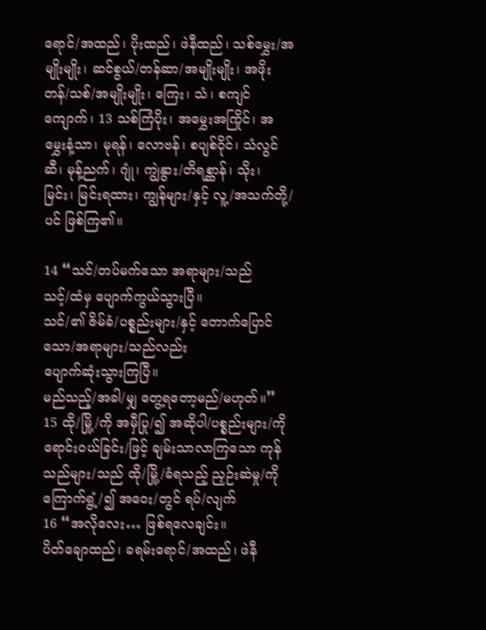ရောင်/အထည်၊ ပိုးထည်၊ ဖဲနီထည်၊ သစ်မွှေး/အမျိုးမျိုး၊ ဆင်စွယ်/တန်ဆာ/အမျိုးမျိုး၊ အဖိုးတန်/သစ်/အမျိုးမျိုး၊ ကြေး၊ သံ၊ စကျင်ကျောက်၊ 13 သစ်ကြံပိုး၊ အမွှေးအကြိုင်၊ အမွှေးနံ့သာ၊ မုရန်၊ လောဗန်၊ စပျစ်ဝိုင်၊ သံလွင်ဆီ၊ မုန့်ညက်၊ ဂျုံ၊ ကျွဲနွား/တိရစ္ဆာန်၊ သိုး၊ မြင်း၊ မြင်းရထား၊ ကျွန်များ/နှင့် လူ့/အသက်တို့/ပင် ဖြစ်ကြ၏။

14 “သင်/တပ်မက်သော အရာများ/သည်
သင့်/ထံမှ ပျောက်ကွယ်သွားပြီ။
သင်/၏ ဇိမ်ခံ/ပစ္စည်းများ/နှင့် တောက်ပြောင်သော/အရာများ/သည်လည်း
ပျောက်ဆုံးသွားကြပြီ။
မည်သည့်/အခါ/မျှ တွေ့ရတော့မည်/မဟုတ်။”
15 ထို/မြို့/ကို အမှီပြု/၍ အဆိုပါ/ပစ္စည်းများ/ကို ရောင်းဝယ်ခြင်း/ဖြင့် ချမ်းသာလာကြသော ကုန်သည်များ/သည် ထို/မြို့/ခံရသည့် ညှဉ်းဆဲမှု/ကို ကြောက်ရွံ့/၍ အဝေး/တွင် ရပ်/လျက်
16 “အလိုလေး… ဖြစ်ရလေချင်း။
ပိတ်ချောထည်၊ ခရမ်းရောင်/အထည်၊ ဖဲနီ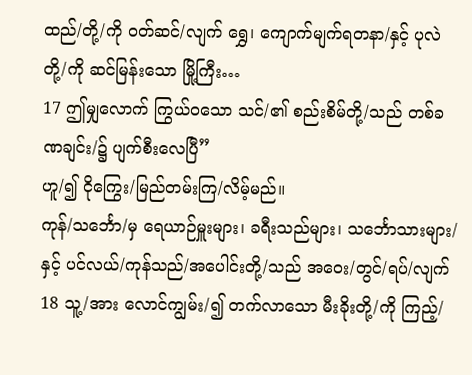ထည်/တို့/ကို ဝတ်ဆင်/လျက် ရွှေ၊ ကျောက်မျက်ရတနာ/နှင့် ပုလဲတို့/ကို ဆင်မြန်းသော မြို့ကြီး…
17 ဤမျှလောက် ကြွယ်ဝသော သင်/၏ စည်းစိမ်တို့/သည် တစ်ခဏချင်း/၌ ပျက်စီးလေပြီ”
ဟူ/၍ ငိုကြွေး/မြည်တမ်းကြ/လိမ့်မည်။
ကုန်/သင်္ဘော/မှ ရေယာဉ်မှူးများ၊ ခရီးသည်များ၊ သင်္ဘောသားများ/နှင့် ပင်လယ်/ကုန်သည်/အပေါင်းတို့/သည် အဝေး/တွင်/ရပ်/လျက် 18 သူ့/အား လောင်ကျွမ်း/၍ တက်လာသော မီးခိုးတို့/ကို ကြည့်/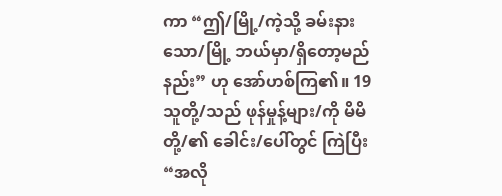ကာ “ဤ/မြို့/ကဲ့သို့ ခမ်းနားသော/မြို့ ဘယ်မှာ/ရှိတော့မည်နည်း” ဟု အော်ဟစ်ကြ၏။ 19 သူတို့/သည် ဖုန်မှုန့်များ/ကို မိမိတို့/၏ ခေါင်း/ပေါ်တွင် ကြဲပြီး
“အလို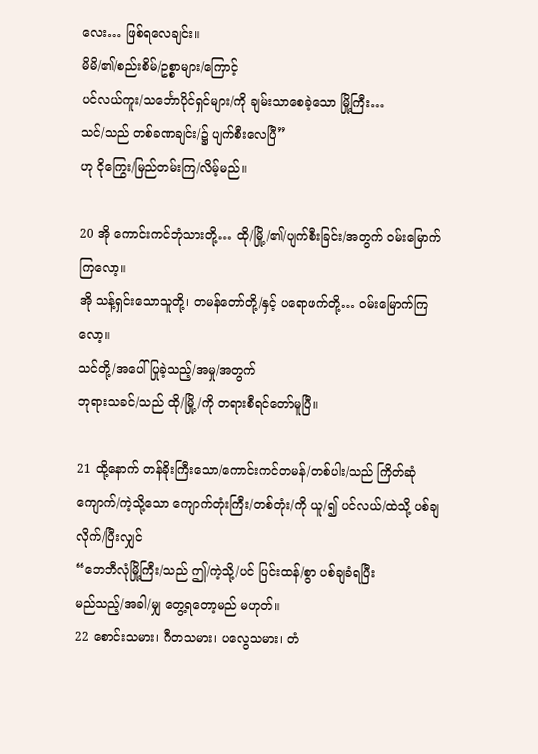လေး… ဖြစ်ရလေချင်း။
မိမိ/၏/စည်းစိမ်/ဥစ္စာများ/ကြောင့်
ပင်လယ်ကူး/သင်္ဘောပိုင်ရှင်များ/ကို ချမ်းသာစေခဲ့သော မြို့ကြီး…
သင်/သည် တစ်ခဏချင်း/၌ ပျက်စီးလေပြီ”
ဟု ငိုကြွေး/မြည်တမ်းကြ/လိမ့်မည်။

20 အို ကောင်းကင်ဘုံသားတို့… ထို/မြို့/၏/ပျက်စီးခြင်း/အတွက် ဝမ်းမြောက်ကြလော့။
အို သန့်ရှင်းသောသူတို့၊ တမန်တော်တို့/နှင့် ပရောဖက်တို့… ဝမ်းမြောက်ကြလော့။
သင်တို့/အပေါ် ပြုခဲ့သည့်/အမှု/အတွက်
ဘုရားသခင်/သည် ထို/မြို့/ကို တရားစီရင်တော်မူပြီ။

21 ထို့နောက် တန်ခိုးကြီးသော/ကောင်းကင်တမန်/တစ်ပါး/သည် ကြိတ်ဆုံကျောက်/ကဲ့သို့သော ကျောက်တုံးကြီး/တစ်တုံး/ကို ယူ/၍ ပင်လယ်/ထဲသို့ ပစ်ချလိုက်/ပြီးလျှင်
“ဘေဘီလုံမြို့ကြီး/သည် ဤ/ကဲ့သို့/ပင် ပြင်းထန်/စွာ ပစ်ချခံရပြီး
မည်သည့်/အခါ/မျှ တွေ့ရတော့မည် မဟုတ်။
22 စောင်းသမား၊ ဂီတသမား၊ ပလွေသမား၊ တံ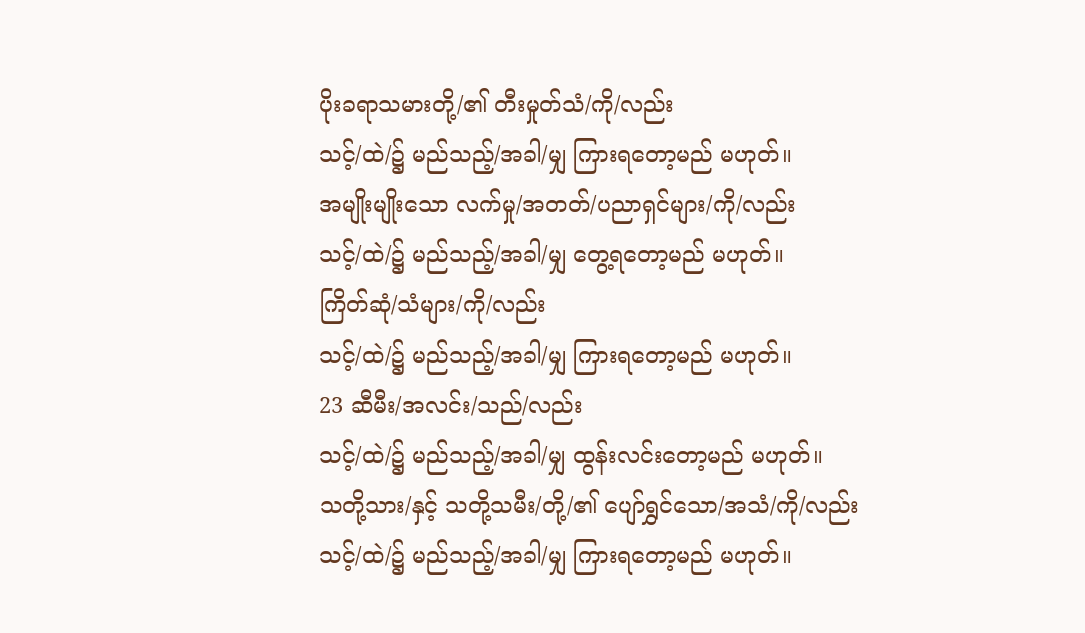ပိုးခရာသမားတို့/၏ တီးမှုတ်သံ/ကို/လည်း
သင့်/ထဲ/၌ မည်သည့်/အခါ/မျှ ကြားရတော့မည် မဟုတ်။
အမျိုးမျိုးသော လက်မှု/အတတ်/ပညာရှင်များ/ကို/လည်း
သင့်/ထဲ/၌ မည်သည့်/အခါ/မျှ တွေ့ရတော့မည် မဟုတ်။
ကြိတ်ဆုံ/သံများ/ကို/လည်း
သင့်/ထဲ/၌ မည်သည့်/အခါ/မျှ ကြားရတော့မည် မဟုတ်။
23 ဆီမီး/အလင်း/သည်/လည်း
သင့်/ထဲ/၌ မည်သည့်/အခါ/မျှ ထွန်းလင်းတော့မည် မဟုတ်။
သတို့သား/နှင့် သတို့သမီး/တို့/၏ ပျော်ရွှင်သော/အသံ/ကို/လည်း
သင့်/ထဲ/၌ မည်သည့်/အခါ/မျှ ကြားရတော့မည် မဟုတ်။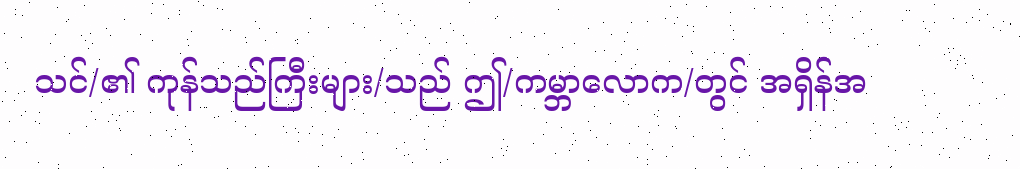သင်/၏ ကုန်သည်ကြီးများ/သည် ဤ/ကမ္ဘာလောက/တွင် အရှိန်အ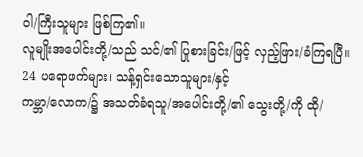ဝါ/ကြီးသူများ ဖြစ်ကြ၏။
လူမျိုးအပေါင်းတို့/သည် သင်/၏ ပြုစားခြင်း/ဖြင့် လှည့်ဖြား/ခံကြရပြီ။
24 ပရောဖက်များ၊ သန့်ရှင်းသောသူများ/နှင့်
ကမ္ဘာ/လောက/၌ အသတ်ခံရသူ/အပေါင်းတို့/၏ သွေးတို့/ကို ထို/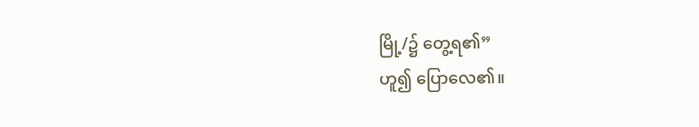မြို့/၌ တွေ့ရ၏”
ဟူ၍ ပြောလေ၏။